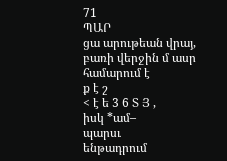71
ՊԱՐ
ցա արութեան վրայ, բառի վերջին մ ասր
համարում է
ք է շ
< է ե 3 6 Տ Յ ,
իսկ *ամ–
պարսւ
ենթադրում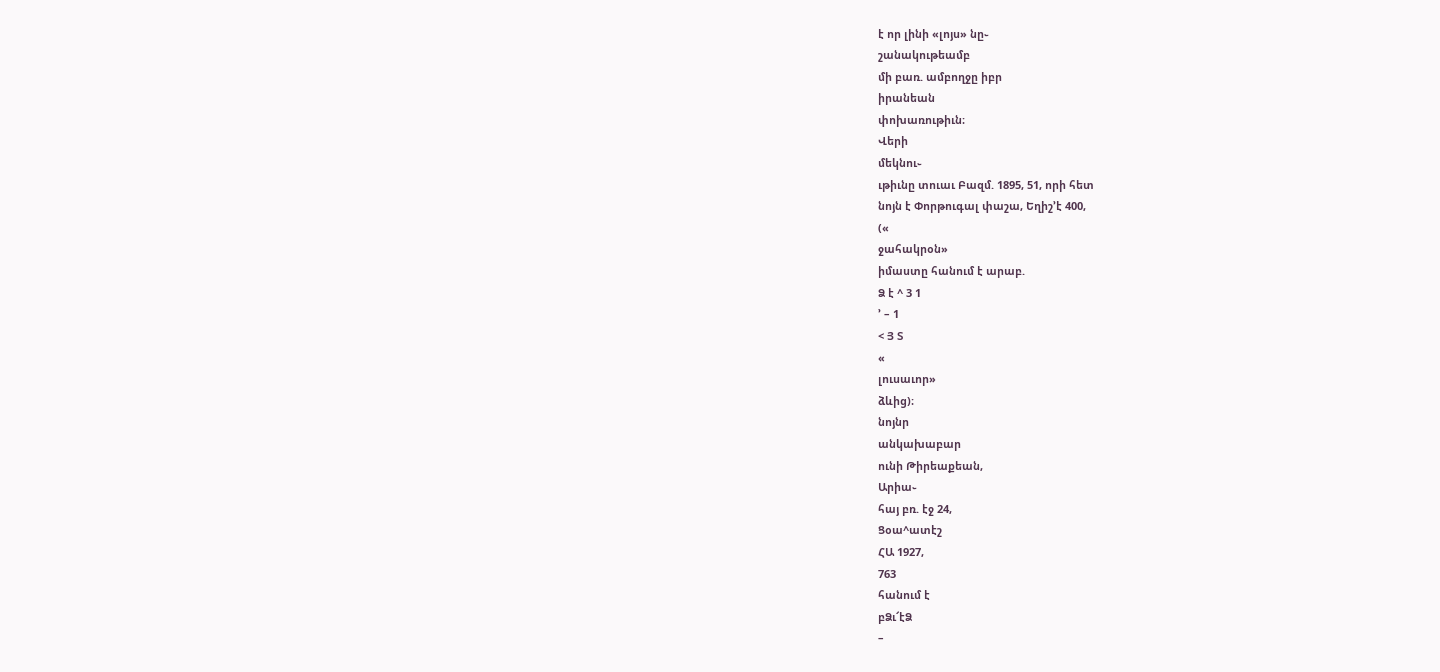է որ լինի «լոյս» նը֊
շանակութեամբ
մի բառ. ամբողջը իբր
իրանեան
փոխառութիւն։
Վերի
մեկնու֊
ւթիւնը տուաւ Բազմ. 1895, 51, որի հետ
նոյն է Փորթուգալ փաշա, Եղիշ՚է 400,
(«
ջահակրօն»
իմաստը հանում է արաբ.
Ձ է ^ 3 1
՚ – 1
< Յ Տ
«
լուսաւոր»
ձևից)։
նոյնր
անկախաբար
ունի Թիրեաքեան,
Արիա֊
հայ բռ. էջ 24,
Ցօա^ատէշ
ՀԱ 1927,
763
հանում է
բՁւ՜էՁ
–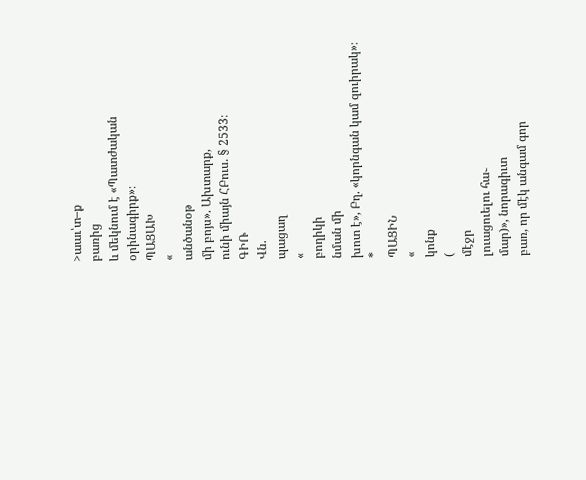>աաւ՝տ–ք
բառից
և մեկնում է «Պատժական
օրինագիրք»։
ՊԱՑԱԽ
«
անծանօթ
մի բոյս». Ախտարք,
ունի միայն ՀԲուս. § 2533։
ԳԻՌ
Վն.
պացաղ
«
բողիկի
նման մի
խոտ է», Բղ. «կորնգան կամ զուիրակ»։
*
ՊԱՑԻՆ
«
կոնք
(
մէջր
լուացուելու հա֊
մար)», նորագիւտ
բառ, որ մէկ անգամ գոր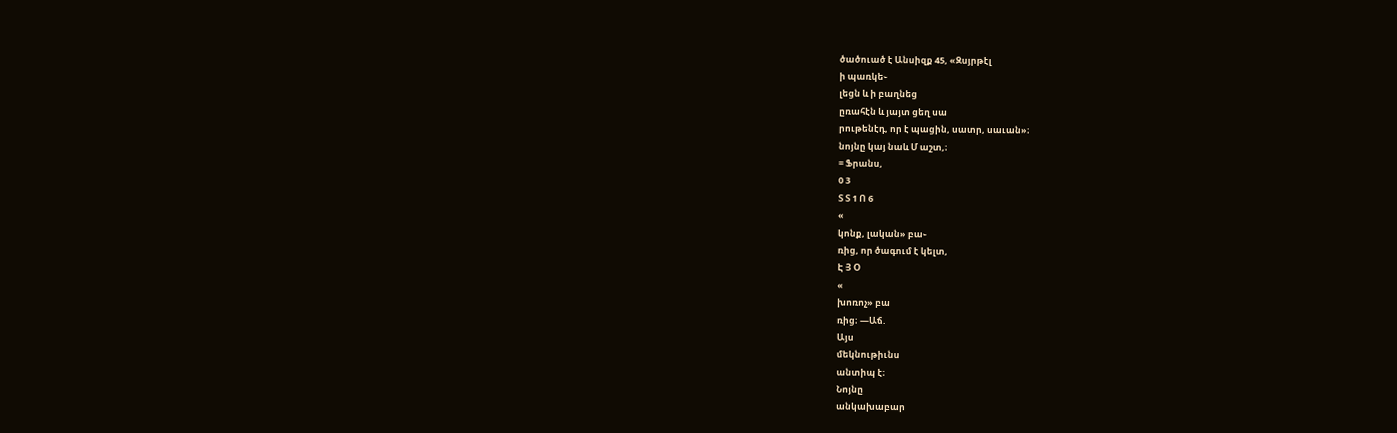ծածուած է Անսիզք 45, «Զսյրթէլ
ի պառկե֊
լեցն և ի բաղնեց
ըռահէն և յայտ ցեղ սա
րութենէդ, որ է պացին, սատր, սաւան»։
նոյնը կայ նաև Մ աշտ,։
= Ֆրանս,
0 3
Տ Տ 1 Ո 6
«
կոնք, լական» բա֊
ռից, որ ծագում է կելտ,
Է Յ Օ
«
խոռոչ» բա
ռից։ —Աճ.
Այս
մեկնութիւնս
անտիպ է։
Նոյնը
անկախաբար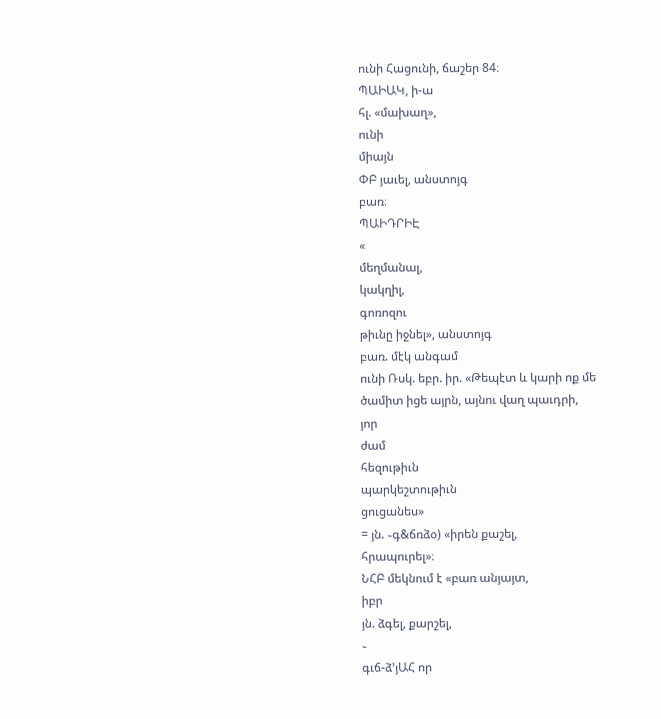ունի Հացունի, ճաշեր 84։
ՊԱԻԱԿ, ի-ա
հլ. «մախաղ»,
ունի
միայն
ՓԲ յաւել, անստոյգ
բառ։
ՊԱԻԴՐԻԷ
«
մեղմանալ,
կակղիլ,
գոռոզու
թիւնը իջնել», անստոյգ
բառ. մէկ անգամ
ունի Ռսկ. եբր. իր. «Թեպէտ և կարի ոք մե
ծամիտ իցե այրն, այնու վաղ պաւդրի,
յոր
ժամ
հեզութիւն
պարկեշտութիւն
ցուցանես»
= յն. ֊գ&ճռձօ) «իրեն քաշել,
հրապուրել»։
ՆՀԲ մեկնում է «բառ անյայտ,
իբր
յն. ձգել, քարշել,
֊
գւճ-ձ՚յԱՀ որ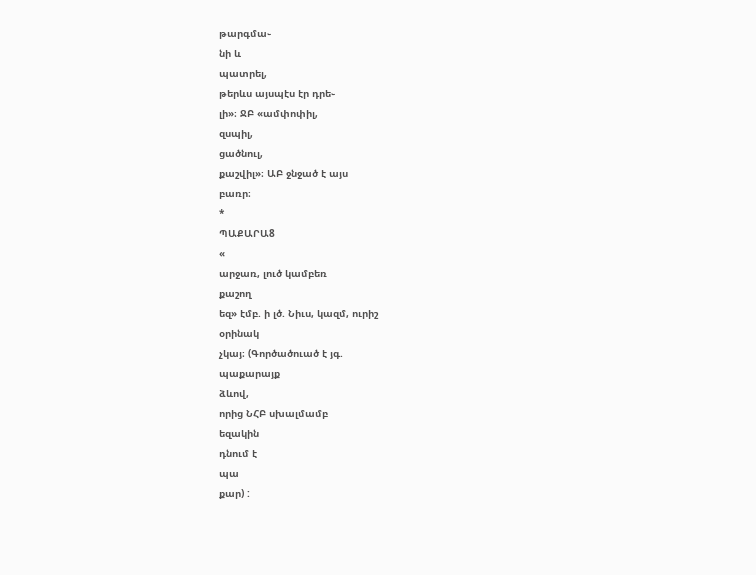թարգմա֊
նի և
պատրել,
թերևս այսպէս էր դրե֊
լի»։ ՋԲ «ամփոփիլ,
զսպիլ,
ցածնուլ,
քաշվիլ»։ ԱԲ ջնջած է այս
բառր։
*
ՊԱՔԱՐԱ8
«
արջառ, լուծ կամբեռ
քաշող
եզ» էմբ. ի լծ. Նիւս, կազմ, ուրիշ
օրինակ
չկայ։ (Գործածուած է յգ.
պաքարայք
ձևով,
որից ՆՀԲ սխալմամբ
եզակին
դնում է
պա
քար) :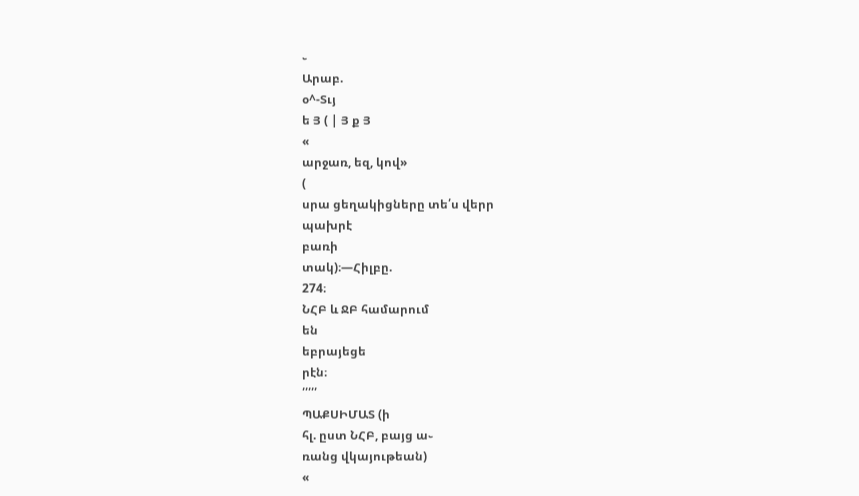֊
Արաբ.
օ^-Տւյ
ե Յ ( | Յ ք Յ
«
արջառ, եզ, կով»
(
սրա ցեղակիցները տե՛ս վերր
պախրէ
բառի
տակ)։—Հիլբը.
274։
ՆՀԲ և ՋԲ համարում
են
եբրայեցե
րէն։
՛՛՛՛՛
ՊԱՔՍԻՄԱՏ (ի
հլ. ըստ ՆՀԲ, բայց ա֊
ռանց վկայութեան)
«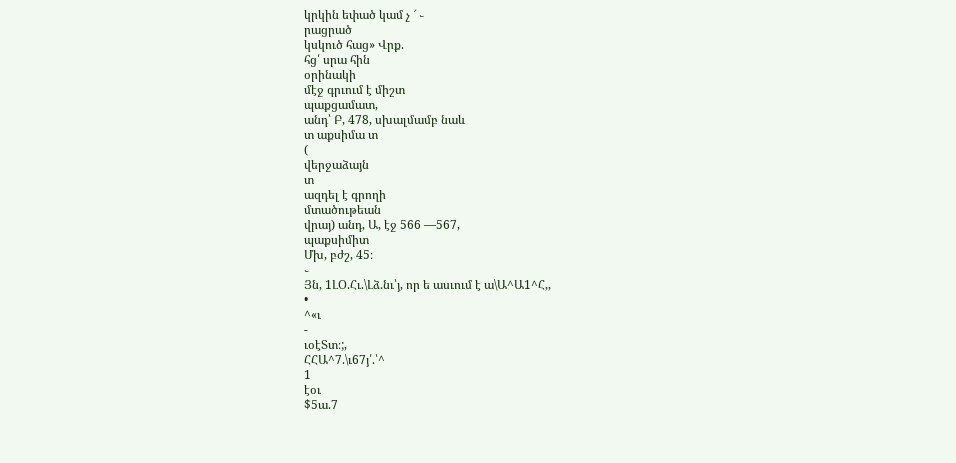կրկին եփած կամ չ ՜ ֊
րացրած
կսկուծ հաց» Վրք.
հց՛ սրա հին
օրինակի
մէջ գրւում է միշտ
պաքցամատ,
անդ՝ Բ, 478, սխալմամբ նաև
տ աքսիմա տ
(
վերջաձայն
տ
ազդել է գրողի
մտածութեան
վրայ) անդ, Ա, էջ 566 —567,
պաքսիմիտ
Մխ, բժշ, 45։
֊
Յն, 1ԼՕ.Հւ.\Լձ.նւ՝յ, որ ե ասւում է ա\Ա^Ա1^Հ,,
•
^«ւ
-
ւօէՏտ։;,
ՀՀԱ^7.\ւ67յ՛.՝^
1
էօւ
$5ա.7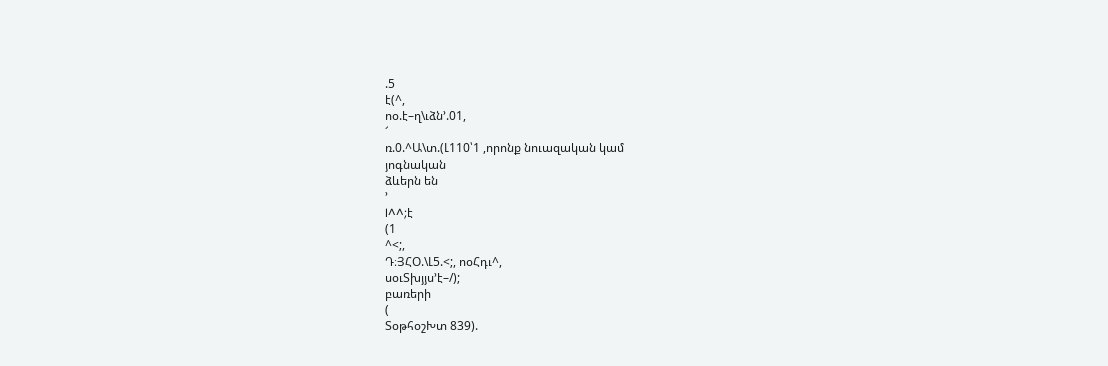.5
է(^,
ոօ.է–ղ\ւձն՚.01,
՜
ռ.0.^Ա\տ.(Լ110՝1 ,որոնք նուազական կամ
յոգնական
ձևերն են
՚
I^^;է
(1
^<;,
Դ։ՅՀՕ.\Լ5.<;, ոօՀդւ^,
սօւՏխյյս՚է–/);
բառերի
(
ՏօթհօշԽտ 839).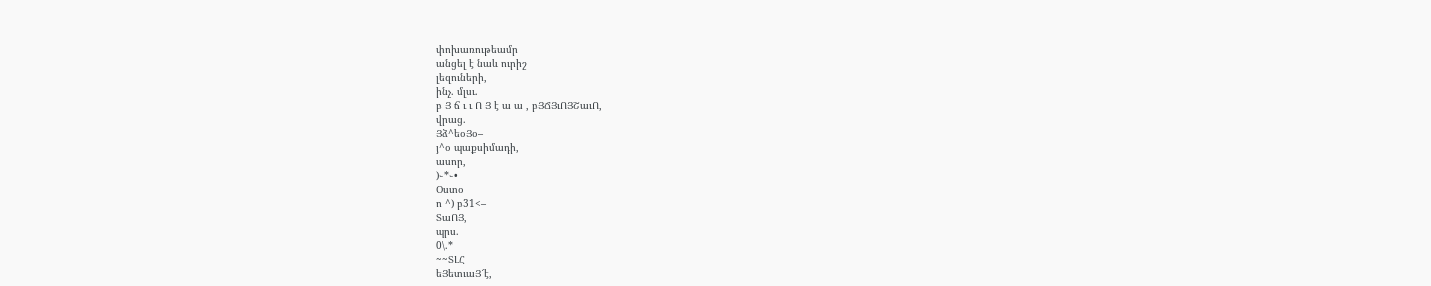փոխառութեամր
անցել է նաև ուրիշ
լեզուների,
ինչ. մլսւ.
բ Յ ճ ւ ւ Ո Յ է ա ա , բՅՃՅւՈՅՇաւՈ,
վրաց.
Յձ^եօՅօ–
յ^օ պաքսիմադի,
ասոր,
)֊*֊•
Օստօ
ո ^) բ31<–
ՏաՈՅ,
պրս.
0\.*
~~ՏԼՀ
եՅետւաՅ՜է,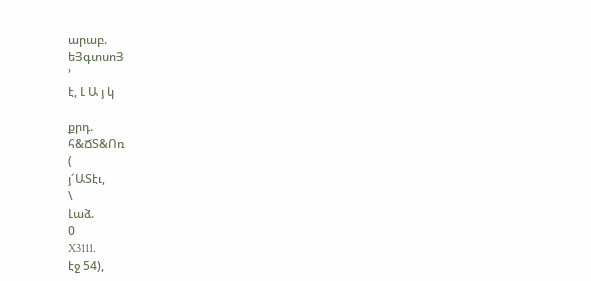արաբ.
եՅգտսոՅ
՚
է, Լ Ա յ կ

քրդ.
հ&ՃՏ&Ոռ
(
յ՜ԱՏէւ,
\
Լաձ.
0
X3111.
էջ 54),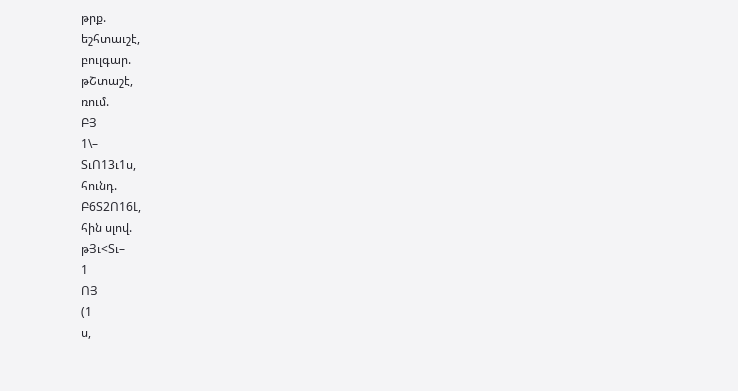թրք.
եշհտաւշէ,
բուլգար.
թՇտաշէ,
ռում.
ԲՅ
1\–
ՏւՈ13ւ1ս,
հունդ.
Բ6Տ2Ո16Լ,
հին սլով.
թՅւ<Տւ–
1
ՈՅ
(1
ս,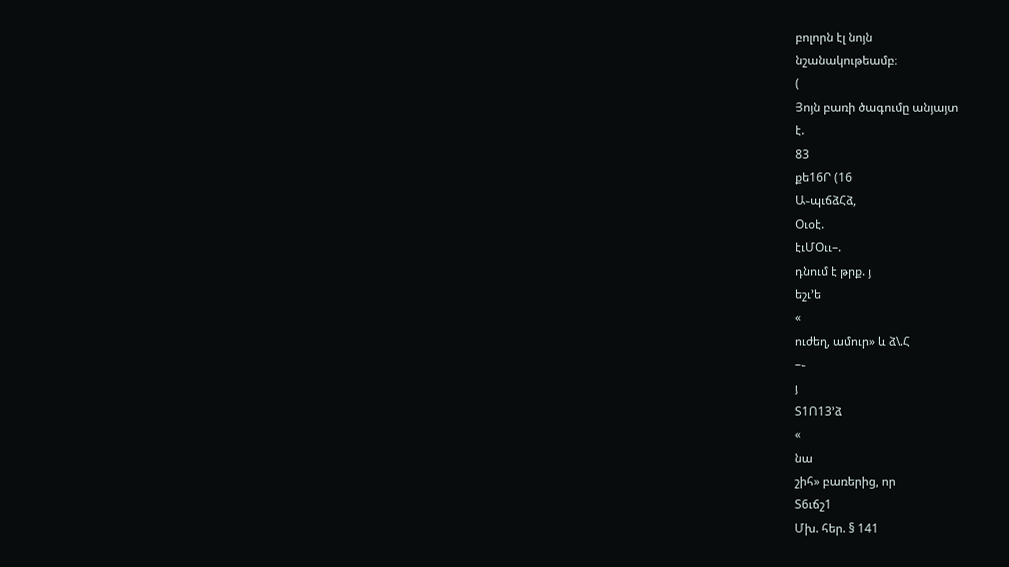բոլորն էլ նոյն
նշանակութեամբ։
(
Յոյն բառի ծագումը անյայտ
է.
83
քե16Ր (16
Ա֊պւճձՀձ,
Օւօէ.
էւՄՕււ–.
դնում է թրք. յ
եշւ՚ե
«
ուժեղ, ամուր» և ձ\.Հ
–֊
յ
Տ1Ո13՚ձ
«
նա
շիհ» բառերից, որ
Տ6ւճշ1
Մխ. հեր. § 141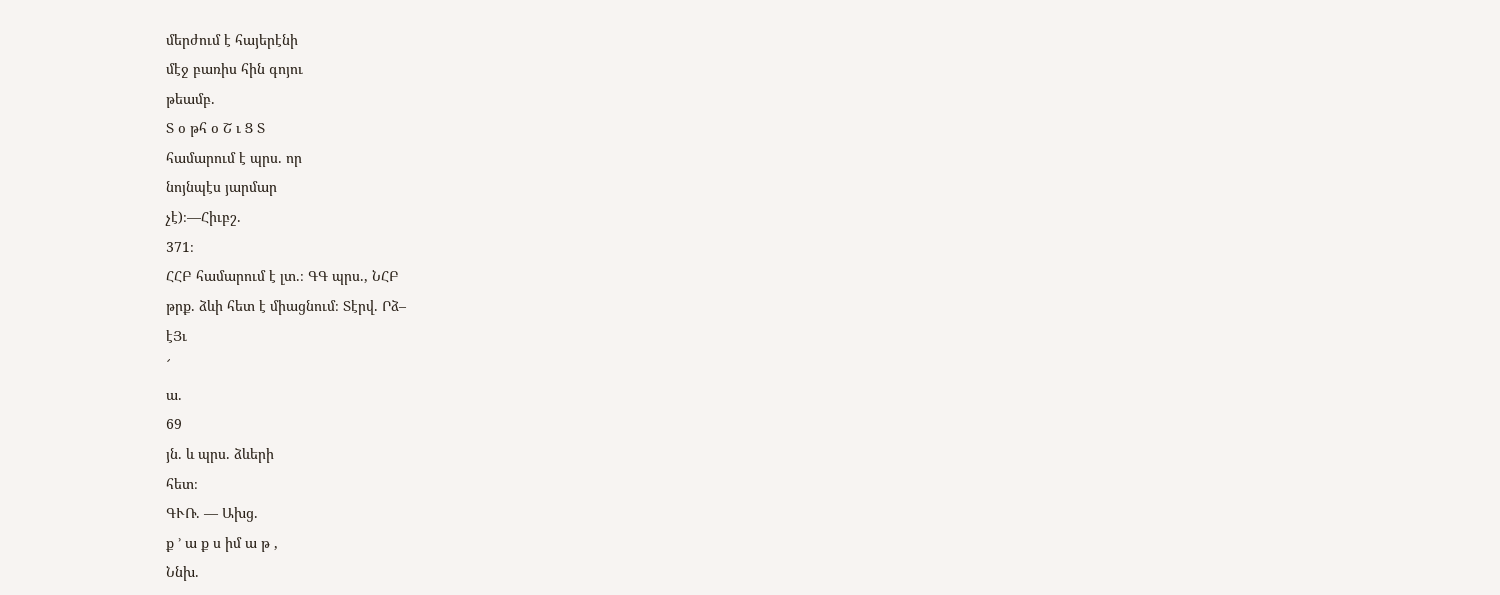մերժում է հայերէնի
մէջ բառիս հին գոյու
թեամբ.
Տ օ թհ օ Շ ւ Ց Տ
համարում է պրս. որ
նոյնպէս յարմար
չէ)։—Հիւբշ.
371։
ՀՀԲ համարում է լտ.։ ԳԳ պրս., ՆՀԲ
թրք. ձևի հետ է միացնում։ Տէրվ. Րձ–
էՅւ
՜
ա.
69
յն. և պրս. ձևերի
հետ։
ԳՒՌ. — Ախց.
ք ՚ ա ք ս իմ ա թ ,
Ննխ.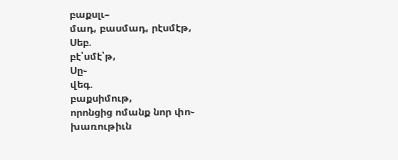բաքսլւ–
մադ, բասմադ, րէսմէթ,
Սեբ.
բէ՝սմէ՝թ,
Սը֊
վեգ.
բաքսիմութ,
որոնցից ոմանք նոր փո֊
խառութիւն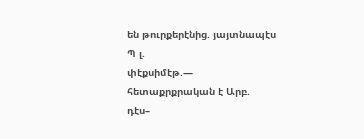են թուրքերէնից. յայտնապէս
Պ լ.
փէքսիմէթ.—
հետաքրքրական է Արբ.
դէս–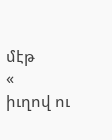մէթ
«
իւղով ու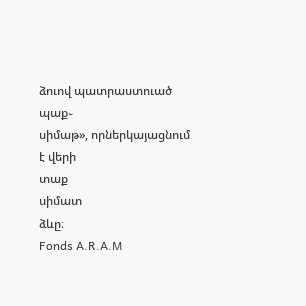ձուով պատրաստուած
պաք֊
սիմաթ», որներկայացնում
է վերի
տաք
սիմատ
ձևը։
Fonds A.R.A.M